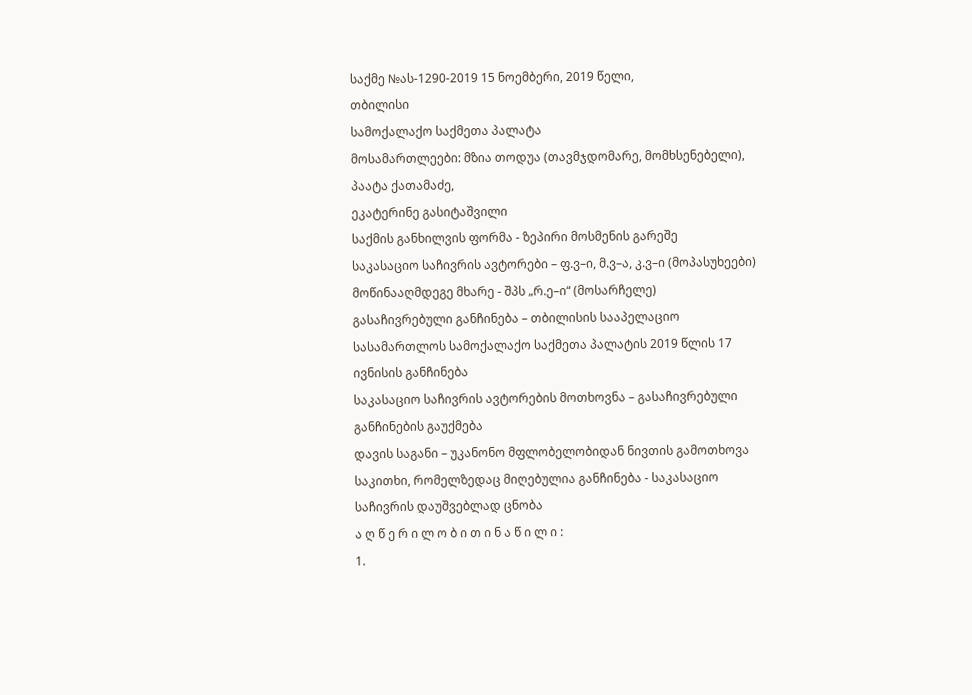საქმე №ას-1290-2019 15 ნოემბერი, 2019 წელი,
თბილისი
სამოქალაქო საქმეთა პალატა
მოსამართლეები: მზია თოდუა (თავმჯდომარე, მომხსენებელი),
პაატა ქათამაძე,
ეკატერინე გასიტაშვილი
საქმის განხილვის ფორმა - ზეპირი მოსმენის გარეშე
საკასაციო საჩივრის ავტორები – ფ.ვ–ი, მ.ვ–ა, კ.ვ–ი (მოპასუხეები)
მოწინააღმდეგე მხარე - შპს „რ.ე–ი“ (მოსარჩელე)
გასაჩივრებული განჩინება – თბილისის სააპელაციო სასამართლოს სამოქალაქო საქმეთა პალატის 2019 წლის 17 ივნისის განჩინება
საკასაციო საჩივრის ავტორების მოთხოვნა – გასაჩივრებული განჩინების გაუქმება
დავის საგანი – უკანონო მფლობელობიდან ნივთის გამოთხოვა
საკითხი, რომელზედაც მიღებულია განჩინება - საკასაციო საჩივრის დაუშვებლად ცნობა
ა ღ წ ე რ ი ლ ო ბ ი თ ი ნ ა წ ი ლ ი :
1.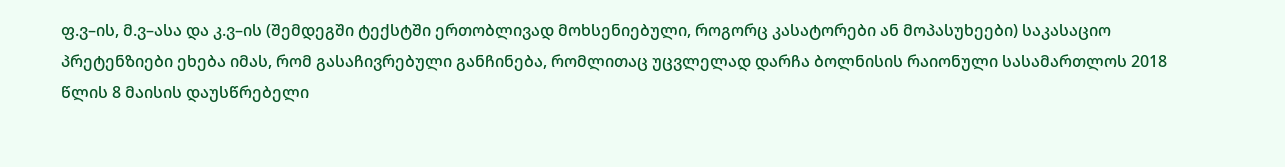ფ.ვ–ის, მ.ვ–ასა და კ.ვ–ის (შემდეგში ტექსტში ერთობლივად მოხსენიებული, როგორც კასატორები ან მოპასუხეები) საკასაციო პრეტენზიები ეხება იმას, რომ გასაჩივრებული განჩინება, რომლითაც უცვლელად დარჩა ბოლნისის რაიონული სასამართლოს 2018 წლის 8 მაისის დაუსწრებელი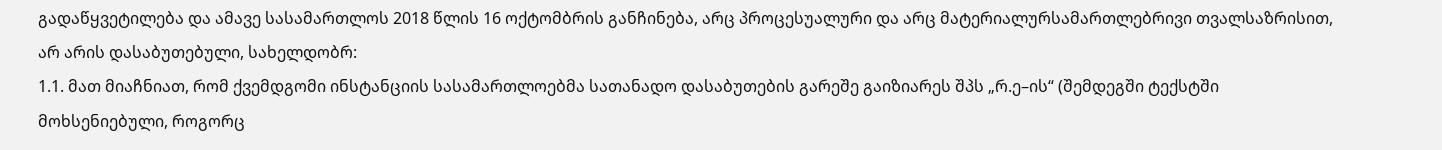გადაწყვეტილება და ამავე სასამართლოს 2018 წლის 16 ოქტომბრის განჩინება, არც პროცესუალური და არც მატერიალურსამართლებრივი თვალსაზრისით, არ არის დასაბუთებული, სახელდობრ:
1.1. მათ მიაჩნიათ, რომ ქვემდგომი ინსტანციის სასამართლოებმა სათანადო დასაბუთების გარეშე გაიზიარეს შპს „რ.ე–ის“ (შემდეგში ტექსტში მოხსენიებული, როგორც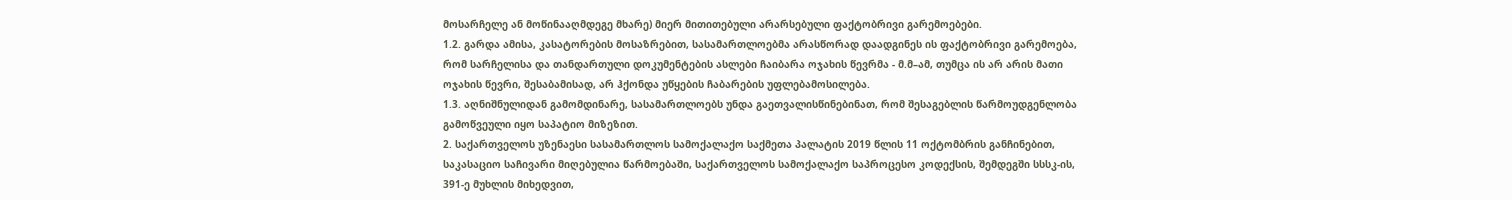მოსარჩელე ან მოწინააღმდეგე მხარე) მიერ მითითებული არარსებული ფაქტობრივი გარემოებები.
1.2. გარდა ამისა, კასატორების მოსაზრებით, სასამართლოებმა არასწორად დაადგინეს ის ფაქტობრივი გარემოება, რომ სარჩელისა და თანდართული დოკუმენტების ასლები ჩაიბარა ოჯახის წევრმა - მ.მ–ამ, თუმცა ის არ არის მათი ოჯახის წევრი, შესაბამისად, არ ჰქონდა უწყების ჩაბარების უფლებამოსილება.
1.3. აღნიშნულიდან გამომდინარე, სასამართლოებს უნდა გაეთვალისწინებინათ, რომ შესაგებლის წარმოუდგენლობა გამოწვეული იყო საპატიო მიზეზით.
2. საქართველოს უზენაესი სასამართლოს სამოქალაქო საქმეთა პალატის 2019 წლის 11 ოქტომბრის განჩინებით, საკასაციო საჩივარი მიღებულია წარმოებაში, საქართველოს სამოქალაქო საპროცესო კოდექსის, შემდეგში სსსკ-ის, 391-ე მუხლის მიხედვით,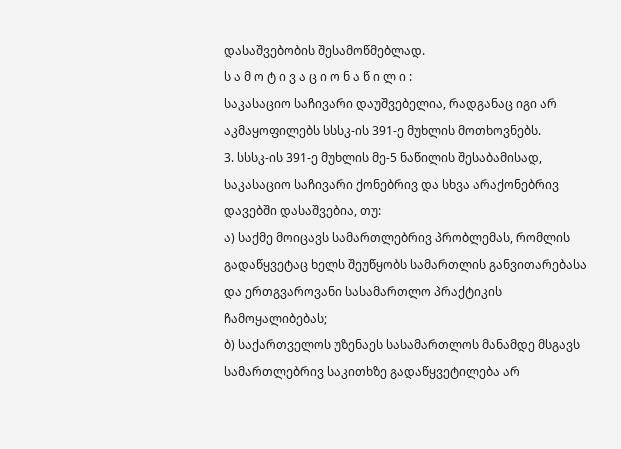დასაშვებობის შესამოწმებლად.
ს ა მ ო ტ ი ვ ა ც ი ო ნ ა წ ი ლ ი :
საკასაციო საჩივარი დაუშვებელია, რადგანაც იგი არ აკმაყოფილებს სსსკ-ის 391-ე მუხლის მოთხოვნებს.
3. სსსკ-ის 391-ე მუხლის მე-5 ნაწილის შესაბამისად, საკასაციო საჩივარი ქონებრივ და სხვა არაქონებრივ დავებში დასაშვებია, თუ:
ა) საქმე მოიცავს სამართლებრივ პრობლემას, რომლის გადაწყვეტაც ხელს შეუწყობს სამართლის განვითარებასა და ერთგვაროვანი სასამართლო პრაქტიკის ჩამოყალიბებას;
ბ) საქართველოს უზენაეს სასამართლოს მანამდე მსგავს სამართლებრივ საკითხზე გადაწყვეტილება არ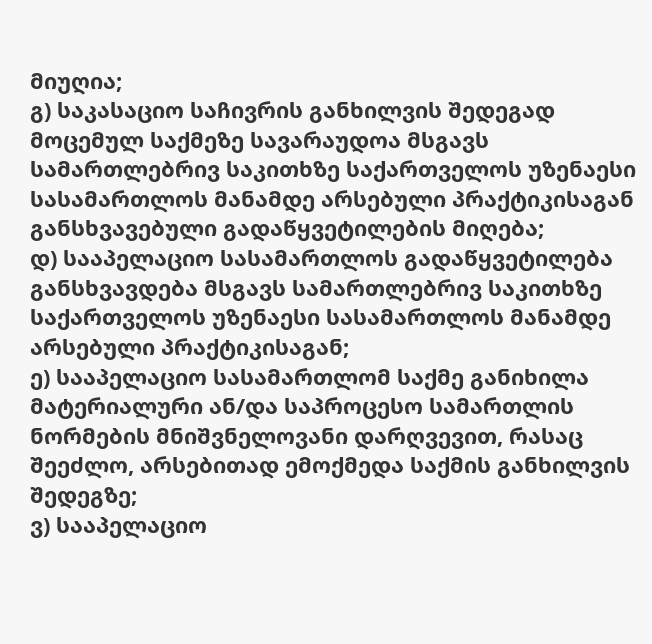მიუღია;
გ) საკასაციო საჩივრის განხილვის შედეგად მოცემულ საქმეზე სავარაუდოა მსგავს სამართლებრივ საკითხზე საქართველოს უზენაესი სასამართლოს მანამდე არსებული პრაქტიკისაგან განსხვავებული გადაწყვეტილების მიღება;
დ) სააპელაციო სასამართლოს გადაწყვეტილება განსხვავდება მსგავს სამართლებრივ საკითხზე საქართველოს უზენაესი სასამართლოს მანამდე არსებული პრაქტიკისაგან;
ე) სააპელაციო სასამართლომ საქმე განიხილა მატერიალური ან/და საპროცესო სამართლის ნორმების მნიშვნელოვანი დარღვევით, რასაც შეეძლო, არსებითად ემოქმედა საქმის განხილვის შედეგზე;
ვ) სააპელაციო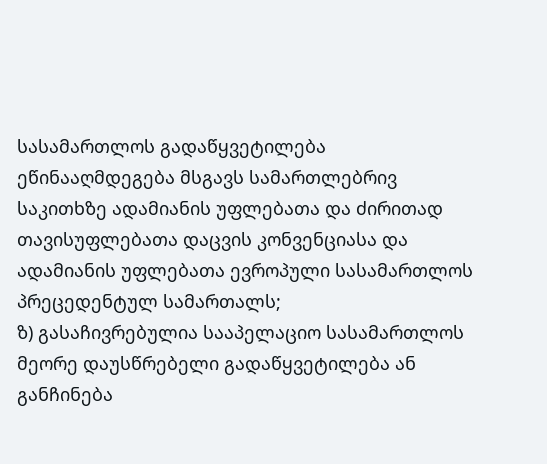სასამართლოს გადაწყვეტილება ეწინააღმდეგება მსგავს სამართლებრივ საკითხზე ადამიანის უფლებათა და ძირითად თავისუფლებათა დაცვის კონვენციასა და ადამიანის უფლებათა ევროპული სასამართლოს პრეცედენტულ სამართალს;
ზ) გასაჩივრებულია სააპელაციო სასამართლოს მეორე დაუსწრებელი გადაწყვეტილება ან განჩინება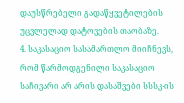დაუსწრებელი გადაწყვეტილების უცვლელად დატოვების თაობაზე.
4. საკასაციო სასამართლო მიიჩნევს, რომ წარმოდგენილი საკასაციო საჩივარი არ არის დასაშვები სსსკ-ის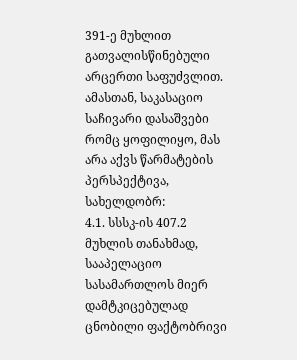391-ე მუხლით გათვალისწინებული არცერთი საფუძვლით. ამასთან, საკასაციო საჩივარი დასაშვები რომც ყოფილიყო, მას არა აქვს წარმატების პერსპექტივა, სახელდობრ:
4.1. სსსკ-ის 407.2 მუხლის თანახმად, სააპელაციო სასამართლოს მიერ დამტკიცებულად ცნობილი ფაქტობრივი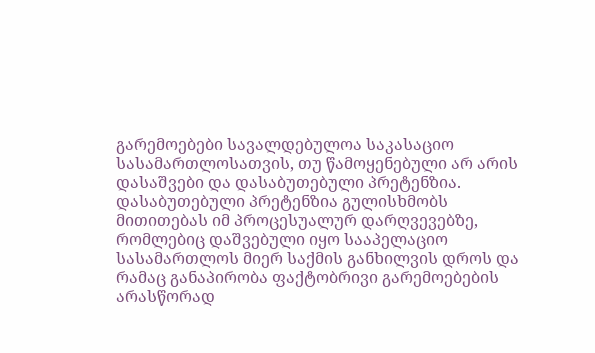გარემოებები სავალდებულოა საკასაციო სასამართლოსათვის, თუ წამოყენებული არ არის დასაშვები და დასაბუთებული პრეტენზია. დასაბუთებული პრეტენზია გულისხმობს მითითებას იმ პროცესუალურ დარღვევებზე, რომლებიც დაშვებული იყო სააპელაციო სასამართლოს მიერ საქმის განხილვის დროს და რამაც განაპირობა ფაქტობრივი გარემოებების არასწორად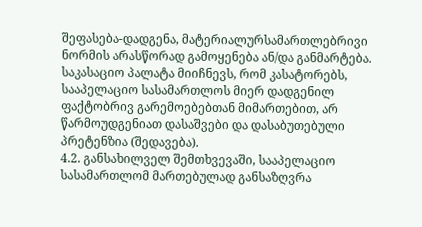შეფასება-დადგენა, მატერიალურსამართლებრივი ნორმის არასწორად გამოყენება ან/და განმარტება. საკასაციო პალატა მიიჩნევს, რომ კასატორებს, სააპელაციო სასამართლოს მიერ დადგენილ ფაქტობრივ გარემოებებთან მიმართებით, არ წარმოუდგენიათ დასაშვები და დასაბუთებული პრეტენზია (შედავება).
4.2. განსახილველ შემთხვევაში, სააპელაციო სასამართლომ მართებულად განსაზღვრა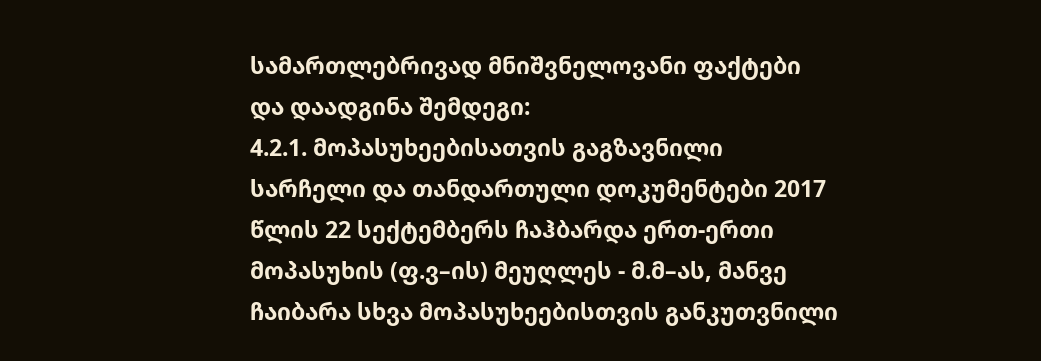სამართლებრივად მნიშვნელოვანი ფაქტები და დაადგინა შემდეგი:
4.2.1. მოპასუხეებისათვის გაგზავნილი სარჩელი და თანდართული დოკუმენტები 2017 წლის 22 სექტემბერს ჩაჰბარდა ერთ-ერთი მოპასუხის (ფ.ვ–ის) მეუღლეს - მ.მ–ას, მანვე ჩაიბარა სხვა მოპასუხეებისთვის განკუთვნილი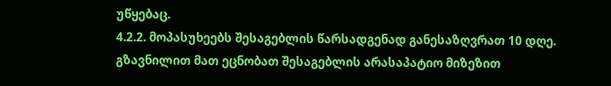უწყებაც.
4.2.2. მოპასუხეებს შესაგებლის წარსადგენად განესაზღვრათ 10 დღე. გზავნილით მათ ეცნობათ შესაგებლის არასაპატიო მიზეზით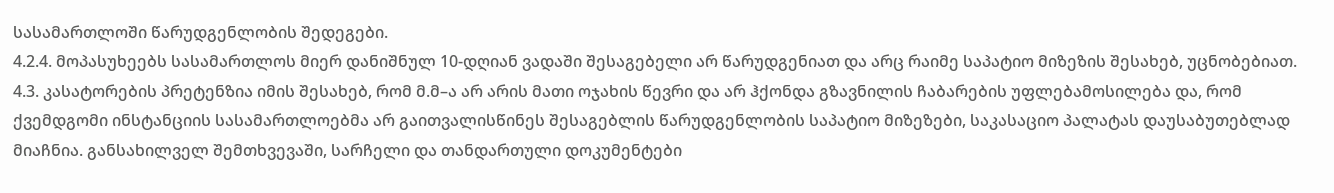სასამართლოში წარუდგენლობის შედეგები.
4.2.4. მოპასუხეებს სასამართლოს მიერ დანიშნულ 10-დღიან ვადაში შესაგებელი არ წარუდგენიათ და არც რაიმე საპატიო მიზეზის შესახებ, უცნობებიათ.
4.3. კასატორების პრეტენზია იმის შესახებ, რომ მ.მ–ა არ არის მათი ოჯახის წევრი და არ ჰქონდა გზავნილის ჩაბარების უფლებამოსილება და, რომ ქვემდგომი ინსტანციის სასამართლოებმა არ გაითვალისწინეს შესაგებლის წარუდგენლობის საპატიო მიზეზები, საკასაციო პალატას დაუსაბუთებლად მიაჩნია. განსახილველ შემთხვევაში, სარჩელი და თანდართული დოკუმენტები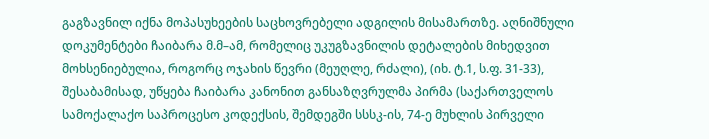გაგზავნილ იქნა მოპასუხეების საცხოვრებელი ადგილის მისამართზე. აღნიშნული დოკუმენტები ჩაიბარა მ.მ–ამ, რომელიც უკუგზავნილის დეტალების მიხედვით მოხსენიებულია, როგორც ოჯახის წევრი (მეუღლე, რძალი), (იხ. ტ.1, ს.ფ. 31-33), შესაბამისად, უწყება ჩაიბარა კანონით განსაზღვრულმა პირმა (საქართველოს სამოქალაქო საპროცესო კოდექსის, შემდეგში სსსკ-ის, 74-ე მუხლის პირველი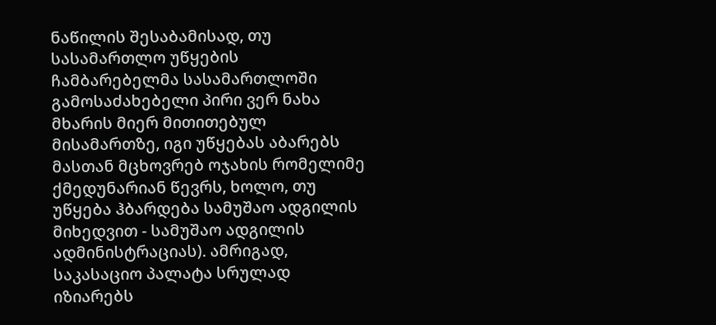ნაწილის შესაბამისად, თუ სასამართლო უწყების ჩამბარებელმა სასამართლოში გამოსაძახებელი პირი ვერ ნახა მხარის მიერ მითითებულ მისამართზე, იგი უწყებას აბარებს მასთან მცხოვრებ ოჯახის რომელიმე ქმედუნარიან წევრს, ხოლო, თუ უწყება ჰბარდება სამუშაო ადგილის მიხედვით - სამუშაო ადგილის ადმინისტრაციას). ამრიგად, საკასაციო პალატა სრულად იზიარებს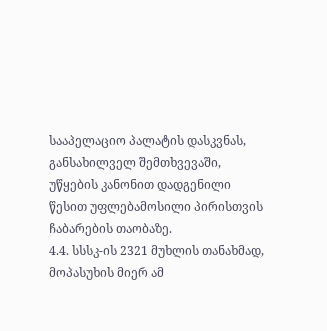სააპელაციო პალატის დასკვნას, განსახილველ შემთხვევაში, უწყების კანონით დადგენილი წესით უფლებამოსილი პირისთვის ჩაბარების თაობაზე.
4.4. სსსკ-ის 2321 მუხლის თანახმად, მოპასუხის მიერ ამ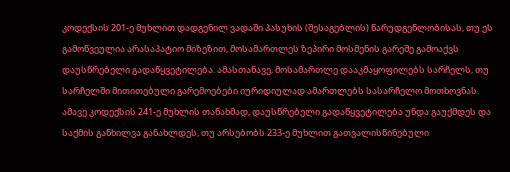კოდექსის 201-ე მუხლით დადგენილ ვადაში პასუხის (შესაგებლის) წარუდგენლობისას, თუ ეს გამოწვეულია არასაპატიო მიზეზით, მოსამართლეს ზეპირი მოსმენის გარეშე გამოაქვს დაუსწრებელი გადაწყვეტილება. ამასთანავე, მოსამართლე დააკმაყოფილებს სარჩელს, თუ სარჩელში მითითებული გარემოებები იურიდიულად ამართლებს სასარჩელო მოთხოვნას. ამავე კოდექსის 241-ე მუხლის თანახმად, დაუსწრებელი გადაწყვეტილება უნდა გაუქმდეს და საქმის განხილვა განახლდეს, თუ არსებობს 233-ე მუხლით გათვალისწინებული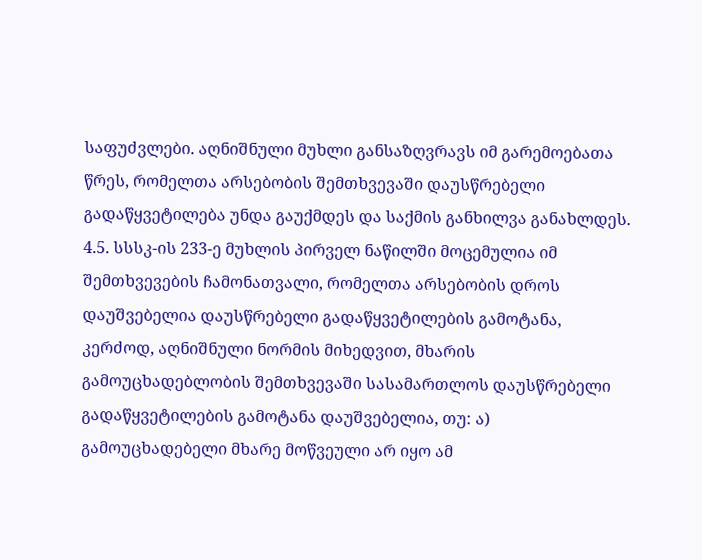საფუძვლები. აღნიშნული მუხლი განსაზღვრავს იმ გარემოებათა წრეს, რომელთა არსებობის შემთხვევაში დაუსწრებელი გადაწყვეტილება უნდა გაუქმდეს და საქმის განხილვა განახლდეს.
4.5. სსსკ-ის 233-ე მუხლის პირველ ნაწილში მოცემულია იმ შემთხვევების ჩამონათვალი, რომელთა არსებობის დროს დაუშვებელია დაუსწრებელი გადაწყვეტილების გამოტანა, კერძოდ, აღნიშნული ნორმის მიხედვით, მხარის გამოუცხადებლობის შემთხვევაში სასამართლოს დაუსწრებელი გადაწყვეტილების გამოტანა დაუშვებელია, თუ: ა) გამოუცხადებელი მხარე მოწვეული არ იყო ამ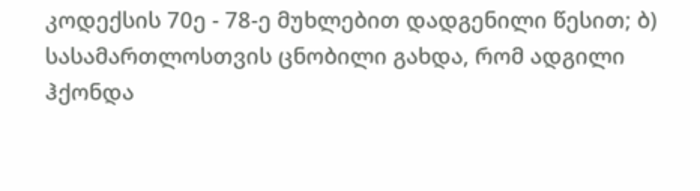კოდექსის 70ე - 78-ე მუხლებით დადგენილი წესით; ბ) სასამართლოსთვის ცნობილი გახდა, რომ ადგილი ჰქონდა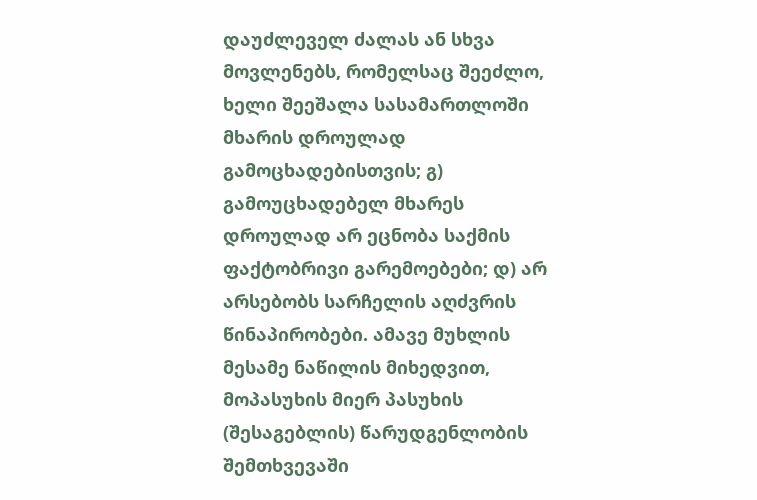დაუძლეველ ძალას ან სხვა მოვლენებს, რომელსაც შეეძლო, ხელი შეეშალა სასამართლოში მხარის დროულად გამოცხადებისთვის; გ) გამოუცხადებელ მხარეს დროულად არ ეცნობა საქმის ფაქტობრივი გარემოებები; დ) არ არსებობს სარჩელის აღძვრის წინაპირობები. ამავე მუხლის მესამე ნაწილის მიხედვით, მოპასუხის მიერ პასუხის (შესაგებლის) წარუდგენლობის შემთხვევაში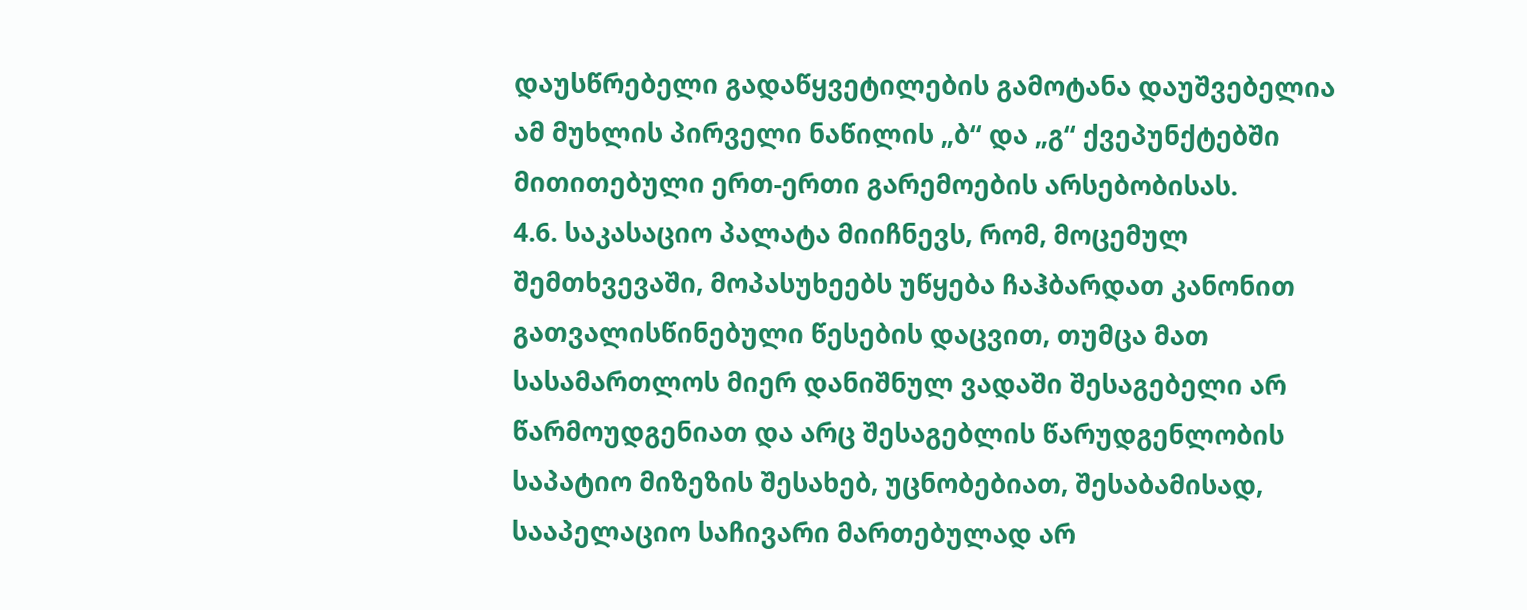დაუსწრებელი გადაწყვეტილების გამოტანა დაუშვებელია ამ მუხლის პირველი ნაწილის „ბ“ და „გ“ ქვეპუნქტებში მითითებული ერთ-ერთი გარემოების არსებობისას.
4.6. საკასაციო პალატა მიიჩნევს, რომ, მოცემულ შემთხვევაში, მოპასუხეებს უწყება ჩაჰბარდათ კანონით გათვალისწინებული წესების დაცვით, თუმცა მათ სასამართლოს მიერ დანიშნულ ვადაში შესაგებელი არ წარმოუდგენიათ და არც შესაგებლის წარუდგენლობის საპატიო მიზეზის შესახებ, უცნობებიათ, შესაბამისად, სააპელაციო საჩივარი მართებულად არ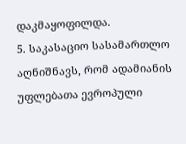დაკმაყოფილდა.
5. საკასაციო სასამართლო აღნიშნავს, რომ ადამიანის უფლებათა ევროპული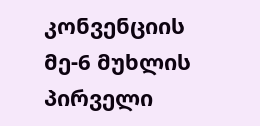კონვენციის მე-6 მუხლის პირველი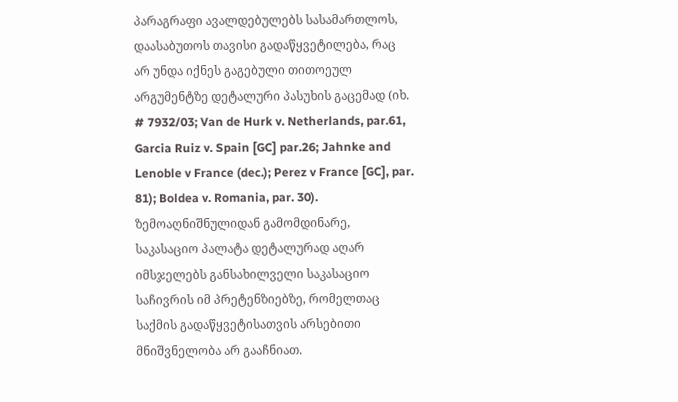პარაგრაფი ავალდებულებს სასამართლოს, დაასაბუთოს თავისი გადაწყვეტილება, რაც არ უნდა იქნეს გაგებული თითოეულ არგუმენტზე დეტალური პასუხის გაცემად (იხ. # 7932/03; Van de Hurk v. Netherlands, par.61, Garcia Ruiz v. Spain [GC] par.26; Jahnke and Lenoble v France (dec.); Perez v France [GC], par. 81); Boldea v. Romania, par. 30). ზემოაღნიშნულიდან გამომდინარე, საკასაციო პალატა დეტალურად აღარ იმსჯელებს განსახილველი საკასაციო საჩივრის იმ პრეტენზიებზე, რომელთაც საქმის გადაწყვეტისათვის არსებითი მნიშვნელობა არ გააჩნიათ.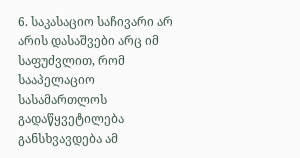6. საკასაციო საჩივარი არ არის დასაშვები არც იმ საფუძვლით, რომ სააპელაციო სასამართლოს გადაწყვეტილება განსხვავდება ამ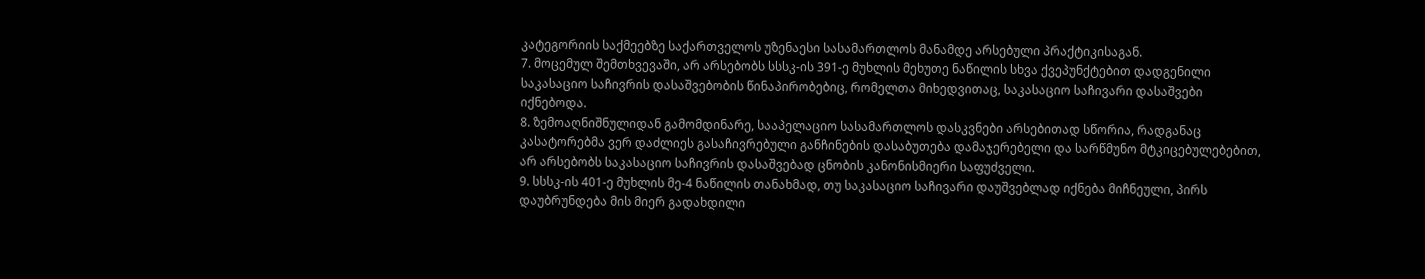კატეგორიის საქმეებზე საქართველოს უზენაესი სასამართლოს მანამდე არსებული პრაქტიკისაგან.
7. მოცემულ შემთხვევაში, არ არსებობს სსსკ-ის 391-ე მუხლის მეხუთე ნაწილის სხვა ქვეპუნქტებით დადგენილი საკასაციო საჩივრის დასაშვებობის წინაპირობებიც, რომელთა მიხედვითაც, საკასაციო საჩივარი დასაშვები იქნებოდა.
8. ზემოაღნიშნულიდან გამომდინარე, სააპელაციო სასამართლოს დასკვნები არსებითად სწორია, რადგანაც კასატორებმა ვერ დაძლიეს გასაჩივრებული განჩინების დასაბუთება დამაჯერებელი და სარწმუნო მტკიცებულებებით, არ არსებობს საკასაციო საჩივრის დასაშვებად ცნობის კანონისმიერი საფუძველი.
9. სსსკ-ის 401-ე მუხლის მე-4 ნაწილის თანახმად, თუ საკასაციო საჩივარი დაუშვებლად იქნება მიჩნეული, პირს დაუბრუნდება მის მიერ გადახდილი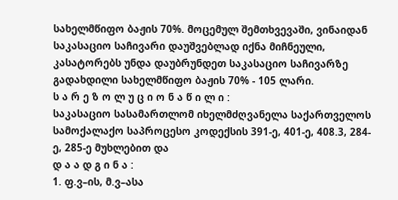სახელმწიფო ბაჟის 70%. მოცემულ შემთხვევაში, ვინაიდან საკასაციო საჩივარი დაუშვებლად იქნა მიჩნეული, კასატორებს უნდა დაუბრუნდეთ საკასაციო საჩივარზე გადახდილი სახელმწიფო ბაჟის 70% - 105 ლარი.
ს ა რ ე ზ ო ლ უ ც ი ო ნ ა წ ი ლ ი :
საკასაციო სასამართლომ იხელმძღვანელა საქართველოს სამოქალაქო საპროცესო კოდექსის 391-ე, 401-ე, 408.3, 284-ე, 285-ე მუხლებით და
დ ა ა დ გ ი ნ ა :
1. ფ.ვ–ის, მ.ვ–ასა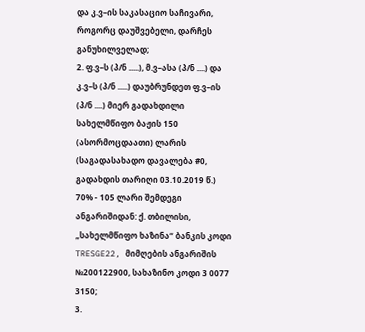და კ.ვ–ის საკასაციო საჩივარი, როგორც დაუშვებელი, დარჩეს განუხილველად;
2. ფ.ვ–ს (პ/ნ .....), მ.ვ–ასა (პ/ნ ....) და კ.ვ–ს (პ/ნ .....) დაუბრუნდეთ ფ.ვ–ის (პ/ნ ....) მიერ გადახდილი სახელმწიფო ბაჟის 150 (ასორმოცდაათი) ლარის (საგადასახადო დავალება #0, გადახდის თარიღი 03.10.2019 წ.) 70% - 105 ლარი შემდეგი ანგარიშიდან: ქ. თბილისი, „სახელმწიფო ხაზინა“ ბანკის კოდი TRESGE22, მიმღების ანგარიშის №200122900, სახაზინო კოდი 3 0077 3150;
3.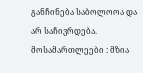განჩინება საბოლოოა და არ საჩივრდება.
მოსამართლეები : მზია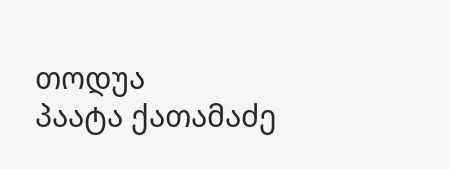თოდუა
პაატა ქათამაძე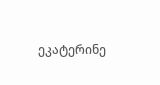ეკატერინე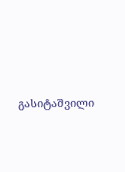გასიტაშვილი